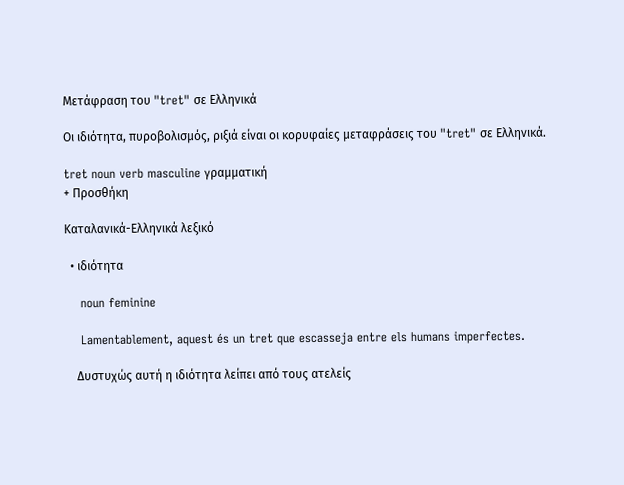Μετάφραση του "tret" σε Ελληνικά

Οι ιδιότητα, πυροβολισμός, ριξιά είναι οι κορυφαίες μεταφράσεις του "tret" σε Ελληνικά.

tret noun verb masculine γραμματική
+ Προσθήκη

Καταλανικά-Ελληνικά λεξικό

  • ιδιότητα

    noun feminine

    Lamentablement, aquest és un tret que escasseja entre els humans imperfectes.

    Δυστυχώς αυτή η ιδιότητα λείπει από τους ατελείς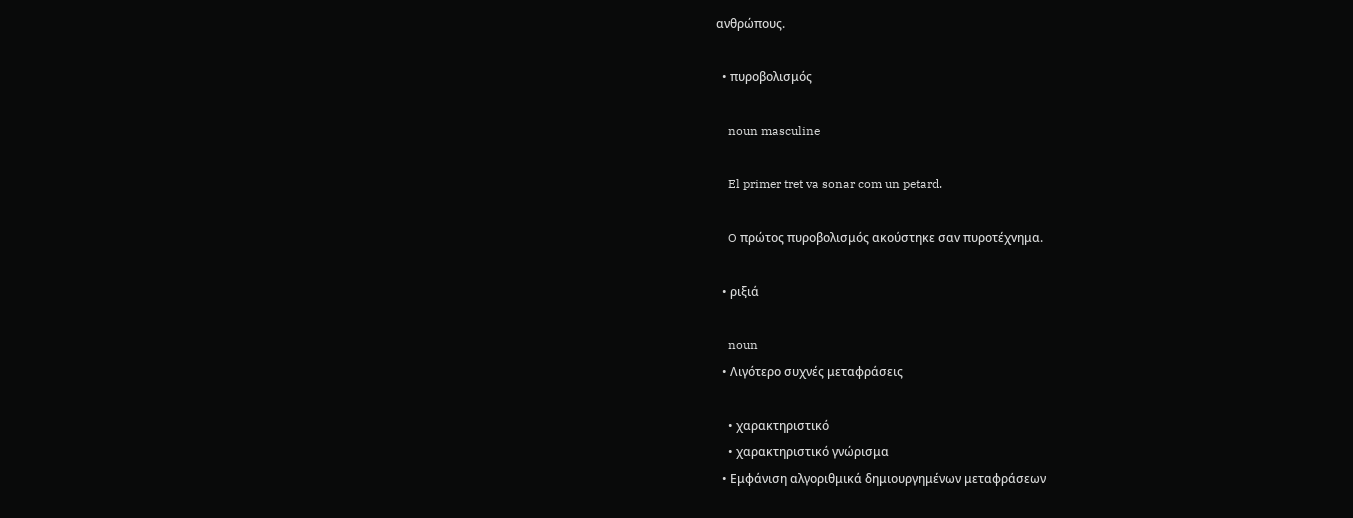ανθρώπους.

  • πυροβολισμός

    noun masculine

    El primer tret va sonar com un petard.

    O πρώτος πυροβολισμός ακούστηκε σαv πυροτέχvημα.

  • ριξιά

    noun
  • Λιγότερο συχνές μεταφράσεις

    • χαρακτηριστικό
    • χαρακτηριστικό γνώρισμα
  • Εμφάνιση αλγοριθμικά δημιουργημένων μεταφράσεων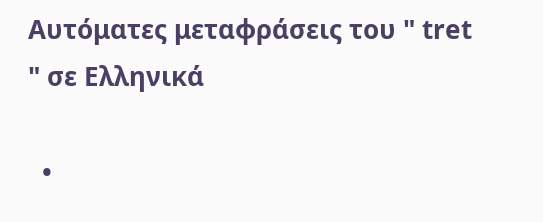Αυτόματες μεταφράσεις του " tret " σε Ελληνικά

  •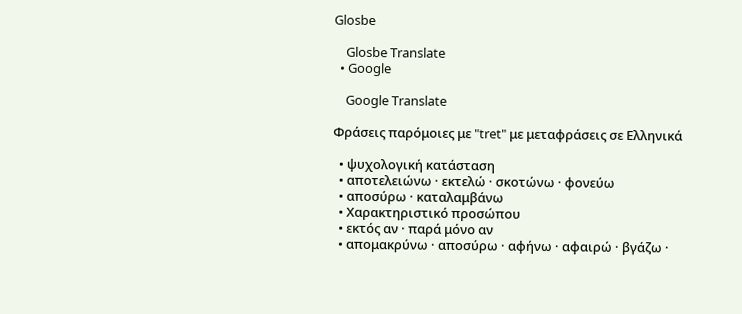Glosbe

    Glosbe Translate
  • Google

    Google Translate

Φράσεις παρόμοιες με "tret" με μεταφράσεις σε Ελληνικά

  • ψυχολογική κατάσταση
  • αποτελειώνω · εκτελώ · σκοτώνω · φονεύω
  • αποσύρω · καταλαμβάνω
  • Χαρακτηριστικό προσώπου
  • εκτός αν · παρά μόνο αν
  • απομακρύνω · αποσύρω · αφήνω · αφαιρώ · βγάζω ·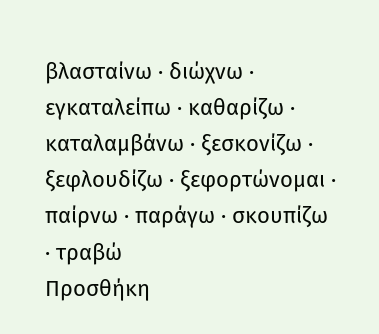βλασταίνω · διώχνω · εγκαταλείπω · καθαρίζω · καταλαμβάνω · ξεσκονίζω · ξεφλουδίζω · ξεφορτώνομαι · παίρνω · παράγω · σκουπίζω · τραβώ
Προσθήκη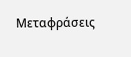Μεταφράσεις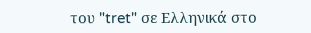του "tret" σε Ελληνικά στο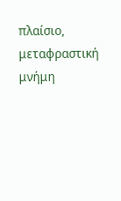πλαίσιο, μεταφραστική μνήμη